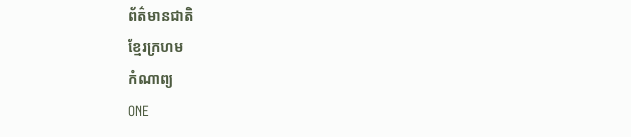ព័ត៌មានជាតិ
ខ្មែរក្រហម
កំណាព្យ
ONE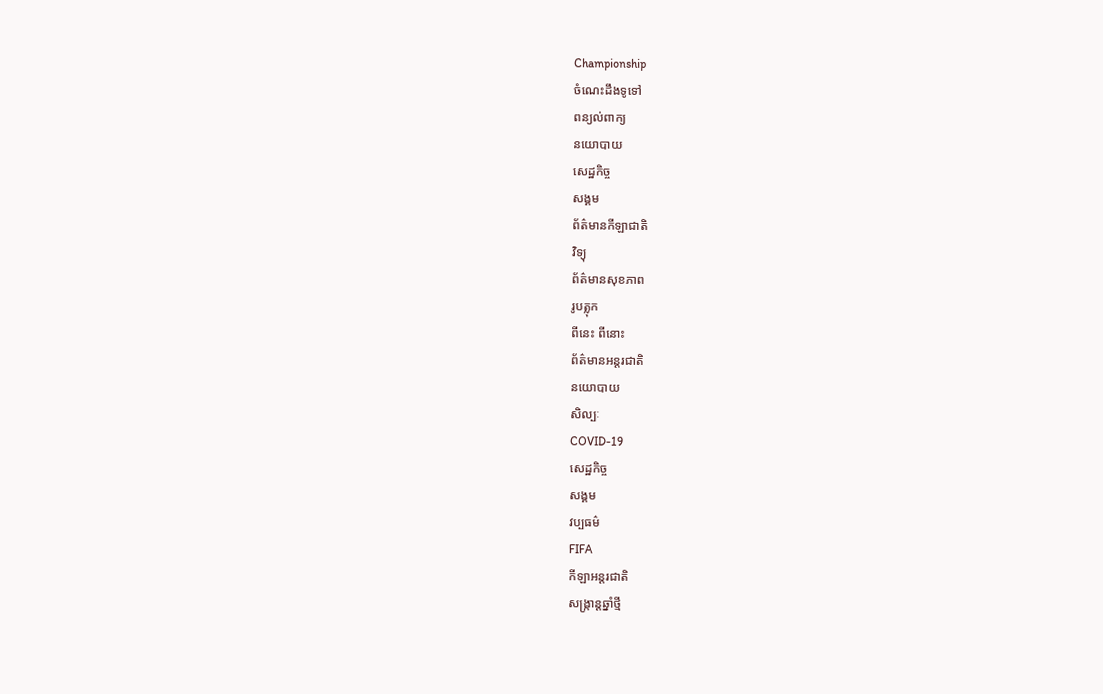Championship
ចំណេះដឹងទូទៅ
ពន្យល់ពាក្យ
នយោបាយ
សេដ្ឋកិច្ច
សង្គម
ព័ត៌មានកីឡាជាតិ
វិទ្យុ
ព័ត៌មានសុខភាព
រូបត្លុក
ពីនេះ ពីនោះ
ព័ត៌មានអន្តរជាតិ
នយោបាយ
សិល្បៈ
COVID-19
សេដ្ឋកិច្ច
សង្គម
វប្បធម៌
FIFA
កីឡាអន្តរជាតិ
សង្រ្កាន្តឆ្នាំថ្មី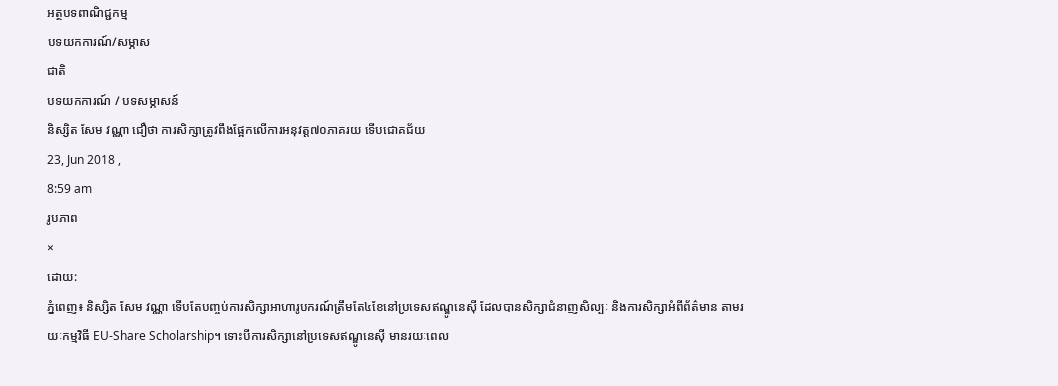អត្ថបទពាណិជ្ជកម្ម
បទយកការណ៍/សម្ភាស
ជាតិ
បទយកការណ៍ / បទសម្ភាសន៍
និស្សិត សែម វណ្ណា ជឿថា ការសិក្សាត្រូវពឹងផ្អែកលើការអនុវត្ត៧០ភាគរយ ទើបជោគជ័យ
23, Jun 2018 ,
8:59 am
រូបភាព
×
ដោយ:
ភ្នំពេញ៖ និស្សិត សែម វណ្ណា ទើបតែបញ្ចប់ការសិក្សាអាហារូបករណ៍ត្រឹមតែ៤ខែនៅប្រទេសឥណ្ឌូនេស៊ី ដែលបានសិក្សាជំនាញសិល្បៈ និងការសិក្សាអំពីព័ត៌មាន តាមរយៈកម្មវិធី EU-Share Scholarship។ ទោះបីការសិក្សានៅប្រទេសឥណ្ឌូនេស៊ី មានរយៈពេល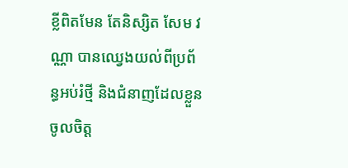ខ្លីពិតមែន តែនិស្សិត សែម វណ្ណា បានឈ្វេងយល់ពីប្រព័ន្ធអប់រំថ្មី និងជំនាញដែលខ្លួនចូលចិត្ត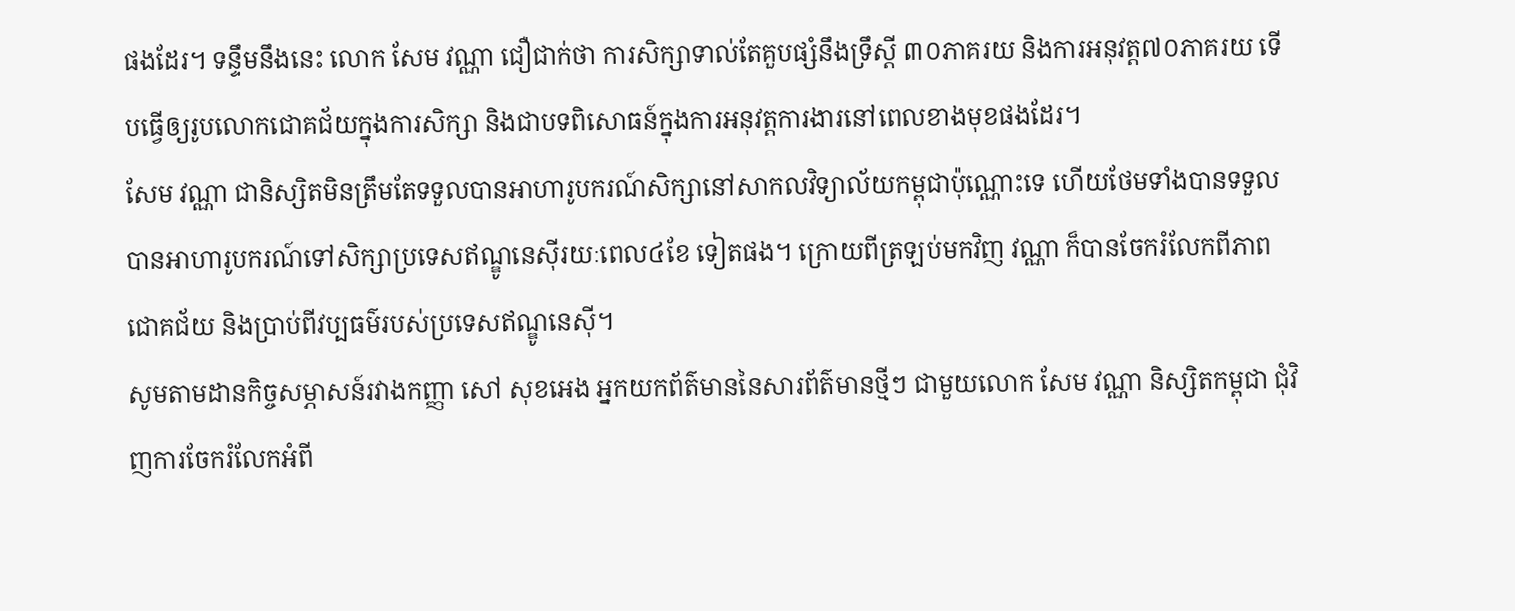ផងដែរ។ ទន្ទឹមនឹងនេះ លោក សែម វណ្ណា ជឿជាក់ថា ការសិក្សាទាល់តែគួបផ្សំនឹងទ្រឹស្តី ៣០ភាគរយ និងការអនុវត្ត៧០ភាគរយ ទើបធ្វើឲ្យរូបលោកជោគជ័យក្នុងការសិក្សា និងជាបទពិសោធន៍ក្នុងការអនុវត្តការងារនៅពេលខាងមុខផងដែរ។
សែម វណ្ណា ជានិស្សិតមិនត្រឹមតែទទួលបានអាហារូបករណ៍សិក្សានៅសាកលវិទ្យាល័យកម្ពុជាប៉ុណ្ណោះទេ ហើយថែមទាំងបានទទួលបានអាហារូបករណ៍ទៅសិក្សាប្រទេសឥណ្ឌូនេស៊ីរយៈពេល៤ខែ ទៀតផង។ ក្រោយពីត្រឡប់មកវិញ វណ្ណា ក៏បានចែករំលែកពីភាពជោគជ័យ និងប្រាប់ពីវប្បធម៌របស់ប្រទេសឥណ្ឌូនេស៊ី។
សូមតាមដានកិច្ចសម្ភាសន៍រវាងកញ្ញា សៅ សុខអេង អ្នកយកព័ត៌មាននៃសារព័ត៌មានថ្មីៗ ជាមួយលោក សែម វណ្ណា និស្សិតកម្ពុជា ជុំវិញការចែករំលែកអំពី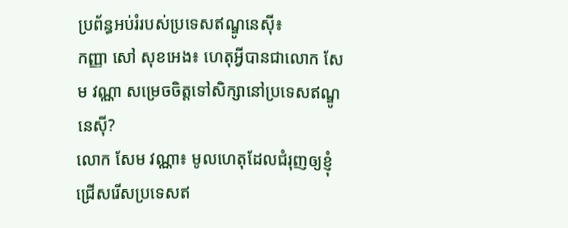ប្រព័ន្ធអប់រំរបស់ប្រទេសឥណ្ឌូនេស៊ី៖
កញ្ញា សៅ សុខអេង៖ ហេតុអ្វីបានជាលោក សែម វណ្ណា សម្រេចចិត្តទៅសិក្សានៅប្រទេសឥណ្ឌូនេស៊ី?
លោក សែម វណ្ណា៖ មូលហេតុដែលជំរុញឲ្យខ្ញុំជ្រើសរើសប្រទេសឥ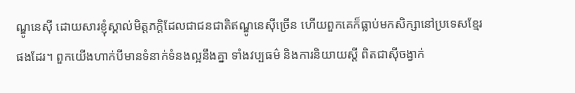ណ្ឌូនេស៊ី ដោយសារខ្ញុំស្គាល់មិត្តភក្តិដែលជាជនជាតិឥណ្ឌូនេស៊ីច្រើន ហើយពួកគេក៏ធ្លាប់មកសិក្សានៅប្រទេសខ្មែរផងដែរ។ ពួកយើងហាក់បីមានទំនាក់ទំនងល្អនឹងគ្នា ទាំងវប្បធម៌ និងការនិយាយស្តី ពិតជាស៊ីចង្វាក់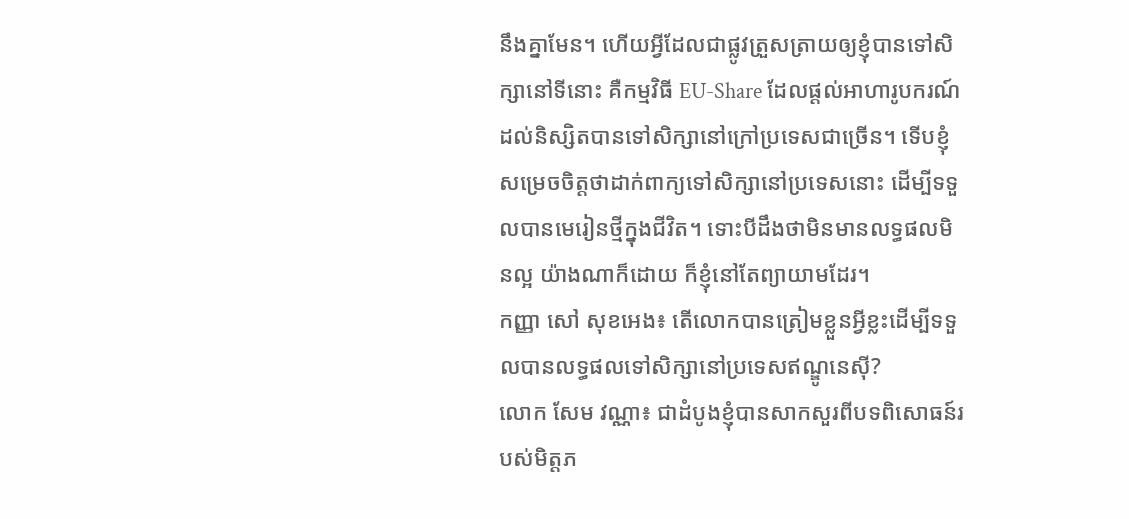នឹងគ្នាមែន។ ហើយអ្វីដែលជាផ្លូវត្រួសត្រាយឲ្យខ្ញុំបានទៅសិក្សានៅទីនោះ គឺកម្មវិធី EU-Share ដែលផ្តល់អាហារូបករណ៍ដល់និស្សិតបានទៅសិក្សានៅក្រៅប្រទេសជាច្រើន។ ទើបខ្ញុំសម្រេចចិត្តថាដាក់ពាក្យទៅសិក្សានៅប្រទេសនោះ ដើម្បីទទួលបានមេរៀនថ្មីក្នុងជីវិត។ ទោះបីដឹងថាមិនមានលទ្ធផលមិនល្អ យ៉ាងណាក៏ដោយ ក៏ខ្ញុំនៅតែព្យាយាមដែរ។
កញ្ញា សៅ សុខអេង៖ តើលោកបានត្រៀមខ្លួនអ្វីខ្លះដើម្បីទទួលបានលទ្ធផលទៅសិក្សានៅប្រទេសឥណ្ឌូនេស៊ី?
លោក សែម វណ្ណា៖ ជាដំបូងខ្ញុំបានសាកសួរពីបទពិសោធន៍របស់មិត្តភ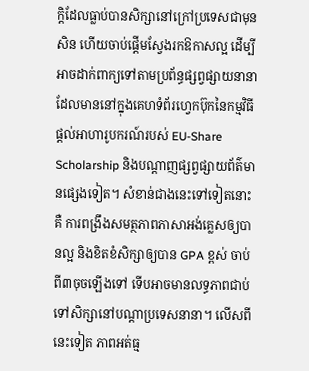ក្តិដែលធ្លាប់បានសិក្សានៅក្រៅប្រទេសជាមុនសិន ហើយចាប់ផ្តើមស្វែងរកឱកាសល្អ ដើម្បីអាចដាក់ពាក្យទៅតាមប្រព័ន្ធផ្សព្វផ្សាយនានា ដែលមាននៅក្នុងគេហទំព័រហ្វេកប៊ុកនៃកម្មវិធីផ្តល់អាហារូបករណ៍របស់ EU-Share Scholarship និងបណ្តាញផ្សព្វផ្សាយព័ត៌មានផ្សេងទៀត។ សំខាន់ជាងនេះទៅទៀតនោះគឺ ការពង្រឹងសមត្ថភាពភាសាអង់គ្លេសឲ្យបានល្អ និងខិតខំសិក្សាឲ្យបាន GPA ខ្ពស់ ចាប់ពី៣ចុចឡើងទៅ ទើបអាចមានលទ្ធភាពជាប់ទៅសិក្សានៅបណ្តាប្រទេសនានា។ លើសពីនេះទៀត ភាពអត់ធ្ម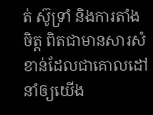ត់ ស៊ូទ្រាំ និងការតាំងចិត្ត ពិតជាមានសារសំខាន់ដែលជាគោលដៅនាំឲ្យយើង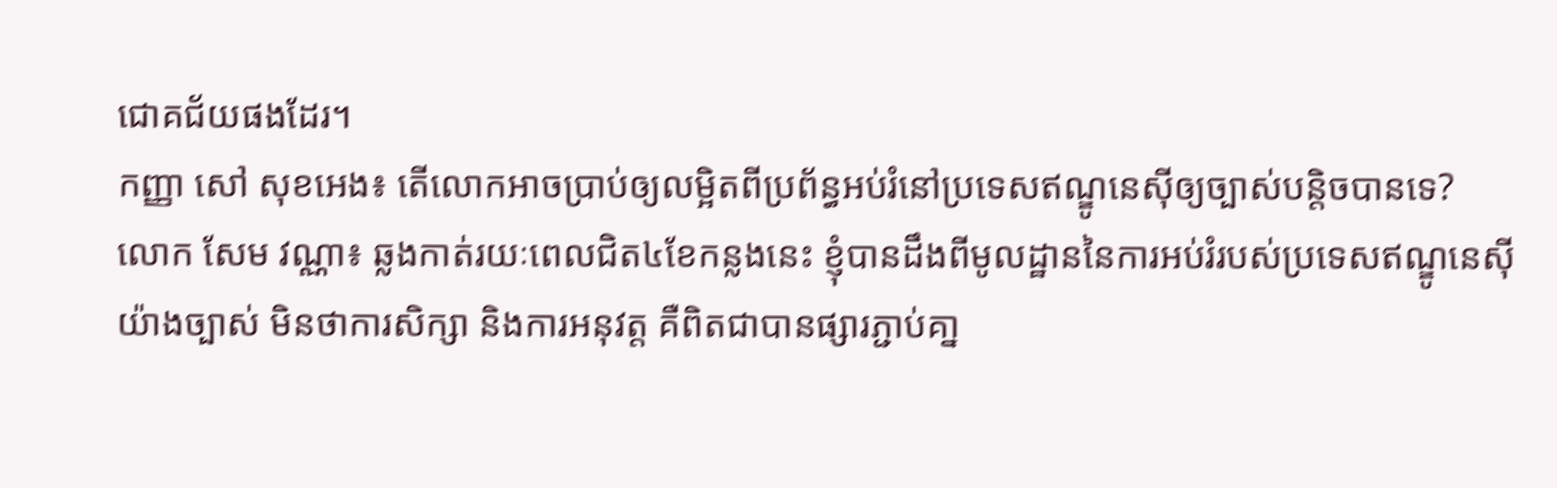ជោគជ័យផងដែរ។
កញ្ញា សៅ សុខអេង៖ តើលោកអាចប្រាប់ឲ្យលម្អិតពីប្រព័ន្ធអប់រំនៅប្រទេសឥណ្ឌូនេស៊ីឲ្យច្បាស់បន្តិចបានទេ?
លោក សែម វណ្ណា៖ ឆ្លងកាត់រយៈពេលជិត៤ខែកន្លងនេះ ខ្ញុំបានដឹងពីមូលដ្ឋាននៃការអប់រំរបស់ប្រទេសឥណ្ឌូនេស៊ីយ៉ាងច្បាស់ មិនថាការសិក្សា និងការអនុវត្ត គឺពិតជាបានផ្សារភ្ជាប់គា្ន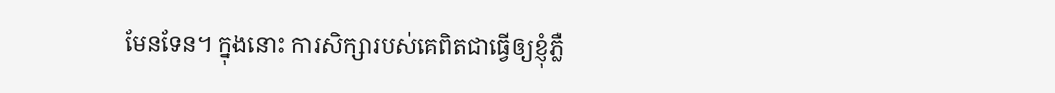មែនទែន។ ក្នុងនោះ ការសិក្សារបស់គេពិតជាធ្វើឲ្យខ្ញុំភ្លឺ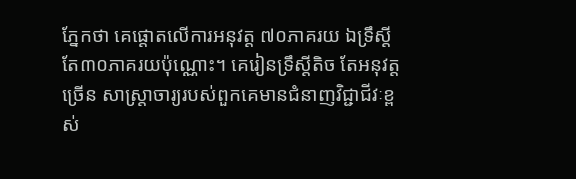ភ្នែកថា គេផ្តោតលើការអនុវត្ត ៧០ភាគរយ ឯទ្រឹស្តីតែ៣០ភាគរយប៉ុណ្ណោះ។ គេរៀនទ្រឹស្តីតិច តែអនុវត្តច្រើន សាស្ត្រាចារ្យរបស់ពួកគេមានជំនាញវិជ្ជាជីវៈខ្ពស់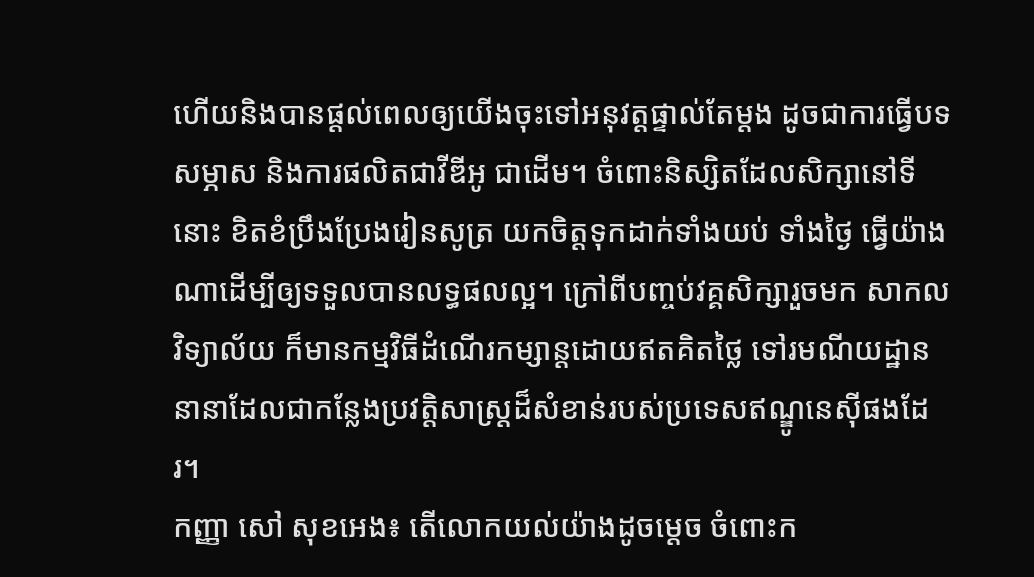ហើយនិងបានផ្តល់ពេលឲ្យយើងចុះទៅអនុវត្តផ្ទាល់តែម្តង ដូចជាការធ្វើបទសម្ភាស និងការផលិតជាវីឌីអូ ជាដើម។ ចំពោះនិស្សិតដែលសិក្សានៅទីនោះ ខិតខំប្រឹងប្រែងរៀនសូត្រ យកចិត្តទុកដាក់ទាំងយប់ ទាំងថ្ងៃ ធ្វើយ៉ាងណាដើម្បីឲ្យទទួលបានលទ្ធផលល្អ។ ក្រៅពីបញ្ចប់វគ្គសិក្សារួចមក សាកលវិទ្យាល័យ ក៏មានកម្មវិធីដំណើរកម្សាន្តដោយឥតគិតថ្លៃ ទៅរមណីយដ្ឋាននានាដែលជាកន្លែងប្រវត្តិសាស្ត្រដ៏សំខាន់របស់ប្រទេសឥណ្ឌូនេស៊ីផងដែរ។
កញ្ញា សៅ សុខអេង៖ តើលោកយល់យ៉ាងដូចម្តេច ចំពោះក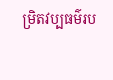ម្រិតវប្បធម៌រប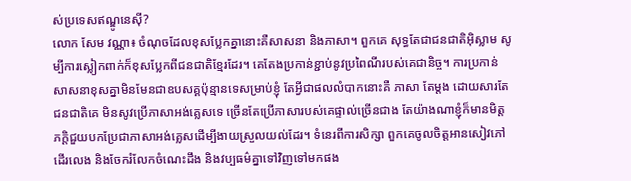ស់ប្រទេសឥណ្ឌូនេស៊ី?
លោក សែម វណ្ណា៖ ចំណុចដែលខុសប្លែកគ្នានោះគឺសាសនា និងភាសា។ ពួកគេ សុទ្ធតែជាជនជាតិអ៊ិស្លាម សូម្បីការស្លៀកពាក់ក៏ខុសប្លែកពីជនជាតិខ្មែរដែរ។ គេតែងប្រកាន់ខ្ជាប់នូវប្រពៃណីរបស់គេជានិច្ច។ ការប្រកាន់សាសនាខុសគ្នាមិនមែនជាឧបសគ្គប៉ុន្មានទេសម្រាប់ខ្ញុំ តែអ្វីជាផលលំបាកនោះគឺ ភាសា តែម្តង ដោយសារតែជនជាតិគេ មិនសូវប្រើភាសាអង់គ្លេសទេ ច្រើនតែប្រើភាសារបស់គេផ្ទាល់ច្រើនជាង តែយ៉ាងណាខ្ញុំក៏មានមិត្តភក្តិជួយបកប្រែជាភាសាអង់គ្លេសដើម្បីងាយស្រួលយល់ដែរ។ ទំនេរពីការសិក្សា ពួកគេចូលចិត្តអានសៀវភៅ ដើរលេង និងចែករំលែកចំណេះដឹង និងវប្បធម៌គ្នាទៅវិញទៅមកផង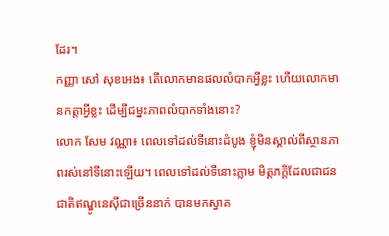ដែរ។
កញ្ញា សៅ សុខអេង៖ តើលោកមានផលលំបាកអ្វីខ្លះ ហើយលោកមានកត្តាអ្វីខ្លះ ដើម្បីជម្នះភាពលំបាកទាំងនោះ?
លោក សែម វណ្ណា៖ ពេលទៅដល់ទីនោះដំបូង ខ្ញុំមិនស្គាល់ពីស្ថានភាពរស់នៅទីនោះឡើយ។ ពេលទៅដល់ទីនោះភ្លាម មិត្តភក្តិដែលជាជនជាតិឥណ្ឌូនេស៊ីជាច្រើននាក់ បានមកស្វាគ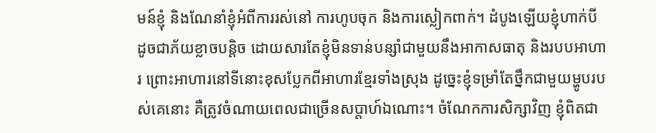មន៍ខ្ញុំ និងណែនាំខ្ញុំអំពីការរស់នៅ ការហូបចុក និងការស្លៀកពាក់។ ដំបូងឡើយខ្ញុំហាក់បីដូចជាភ័យខ្លាចបន្តិច ដោយសារតែខ្ញុំមិនទាន់បន្សាំជាមួយនឹងអាកាសធាតុ និងរបបអាហារ ព្រោះអាហារនៅទីនោះខុសប្លែកពីអាហារខ្មែរទាំងស្រុង ដូច្នេះខ្ញុំទម្រាំតែថ្នឹកជាមួយម្ហូបរបស់គេនោះ គឺត្រូវចំណាយពេលជាច្រើនសប្តាហ៍ឯណោះ។ ចំណែកការសិក្សាវិញ ខ្ញុំពិតជា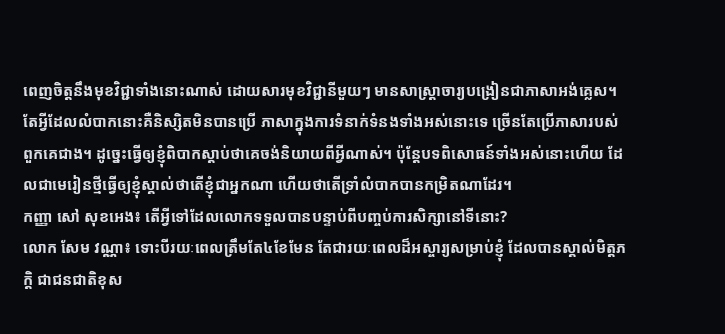ពេញចិត្តនឹងមុខវិជ្ជាទាំងនោះណាស់ ដោយសារមុខវិជ្ជានីមួយៗ មានសាស្ត្រាចារ្យបង្រៀនជាភាសាអង់គ្លេស។ តែអ្វីដែលលំបាកនោះគឺនិស្សិតមិនបានប្រើ ភាសាក្នុងការទំនាក់ទំនងទាំងអស់នោះទេ ច្រើនតែប្រើភាសារបស់ពួកគេជាង។ ដូច្នេះធ្វើឲ្យខ្ញុំពិបាកស្តាប់ថាគេចង់និយាយពីអ្វីណាស់។ ប៉ុន្តែបទពិសោធន៍ទាំងអស់នោះហើយ ដែលជាមេរៀនថ្មីធ្វើឲ្យខ្ញុំស្គាល់ថាតើខ្ញុំជាអ្នកណា ហើយថាតើទ្រាំលំបាកបានកម្រិតណាដែរ។
កញ្ញា សៅ សុខអេង៖ តើអ្វីទៅដែលលោកទទួលបានបន្ទាប់ពីបញ្ចប់ការសិក្សានៅទីនោះ?
លោក សែម វណ្ណា៖ ទោះបីរយៈពេលត្រឹមតែ៤ខែមែន តែជារយៈពេលដ៏អស្ចារ្យសម្រាប់ខ្ញុំ ដែលបានស្គាល់មិត្តភក្តិ ជាជនជាតិខុស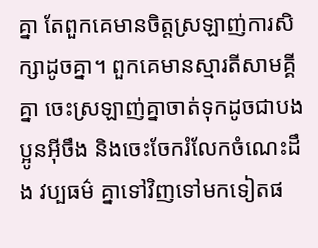គ្នា តែពួកគេមានចិត្តស្រឡាញ់ការសិក្សាដូចគ្នា។ ពួកគេមានស្មារតីសាមគ្គីគ្នា ចេះស្រឡាញ់គ្នាចាត់ទុកដូចជាបងប្អូនអ៊ីចឹង និងចេះចែករំលែកចំណេះដឹង វប្បធម៌ គ្នាទៅវិញទៅមកទៀតផ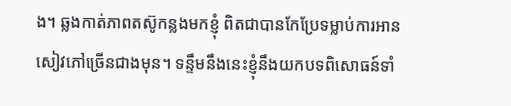ង។ ឆ្លងកាត់ភាពតស៊ូកន្លងមកខ្ញុំ ពិតជាបានកែប្រែទម្លាប់ការអានសៀវភៅច្រើនជាងមុន។ ទន្ទឹមនឹងនេះខ្ញុំនឹងយកបទពិសោធន៍ទាំ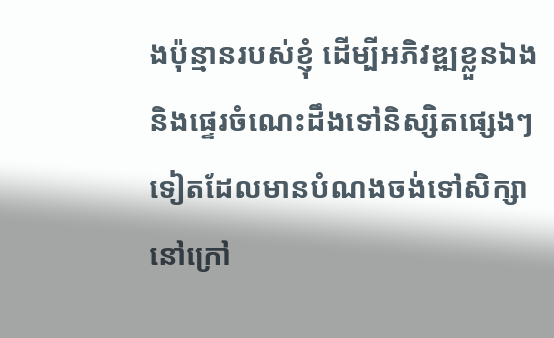ងប៉ុន្មានរបស់ខ្ញុំ ដើម្បីអភិវឌ្ឍខ្លួនឯង និងផ្ទេរចំណេះដឹងទៅនិស្សិតផ្សេងៗទៀតដែលមានបំណងចង់ទៅសិក្សានៅក្រៅ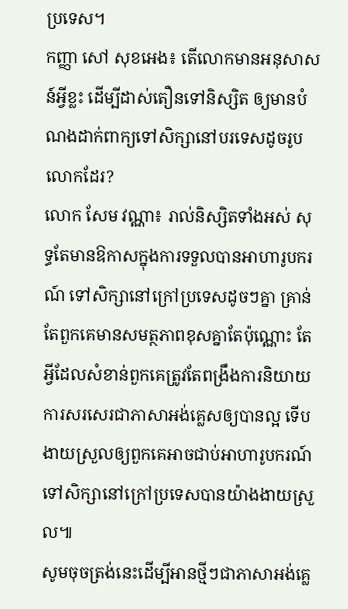ប្រទេស។
កញ្ញា សៅ សុខអេង៖ តើលោកមានអនុសាសន៍អ្វីខ្លះ ដើម្បីដាស់តឿនទៅនិស្សិត ឲ្យមានបំណងដាក់ពាក្យទៅសិក្សានៅបរទេសដូចរូបលោកដែរ?
លោក សែម វណ្ណា៖ រាល់និស្សិតទាំងអស់ សុទ្ធតែមានឱកាសក្នុងការទទួលបានអាហារូបករណ៍ ទៅសិក្សានៅក្រៅប្រទេសដូចៗគ្នា គ្រាន់តែពួកគេមានសមត្ថភាពខុសគ្នាតែប៉ុណ្ណោះ តែអ្វីដែលសំខាន់ពួកគេត្រូវតែពង្រឹងការនិយាយ ការសរសេរជាភាសាអង់គ្លេសឲ្យបានល្អ ទើបងាយស្រួលឲ្យពួកគេអាចជាប់អាហារូបករណ៍ទៅសិក្សានៅក្រៅប្រទេសបានយ៉ាងងាយស្រួល៕
សូមចុចត្រង់នេះដើម្បីអានថ្មីៗជាភាសាអង់គ្លេ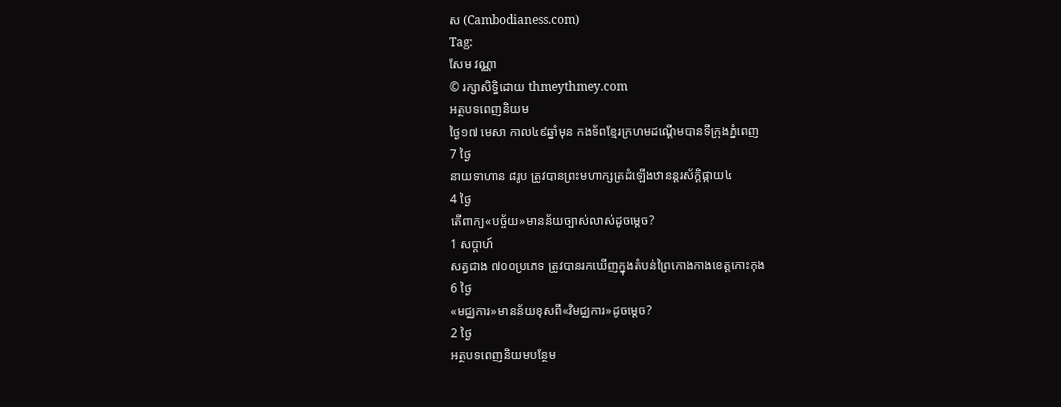ស (Cambodianess.com)
Tag:
សែម វណ្ណា
© រក្សាសិទ្ធិដោយ thmeythmey.com
អត្ថបទពេញនិយម
ថ្ងៃ១៧ មេសា កាល៤៩ឆ្នាំមុន កងទ័ពខ្មែរក្រហមដណ្តើមបានទីក្រុងភ្នំពេញ
7 ថ្ងៃ
នាយទាហាន ៨រូប ត្រូវបានព្រះមហាក្សត្រដំឡើងឋានន្តរស័ក្តិផ្កាយ៤
4 ថ្ងៃ
តើពាក្យ«បច្ច័យ»មានន័យច្បាស់លាស់ដូចម្តេច?
1 សប្តាហ៍
សត្វជាង ៧០០ប្រភេទ ត្រូវបានរកឃើញក្នុងតំបន់ព្រៃកោងកាងខេត្តកោះកុង
6 ថ្ងៃ
«មជ្ឈការ»មានន័យខុសពី«វិមជ្ឈការ»ដូចម្តេច?
2 ថ្ងៃ
អត្ថបទពេញនិយមបន្ថែម